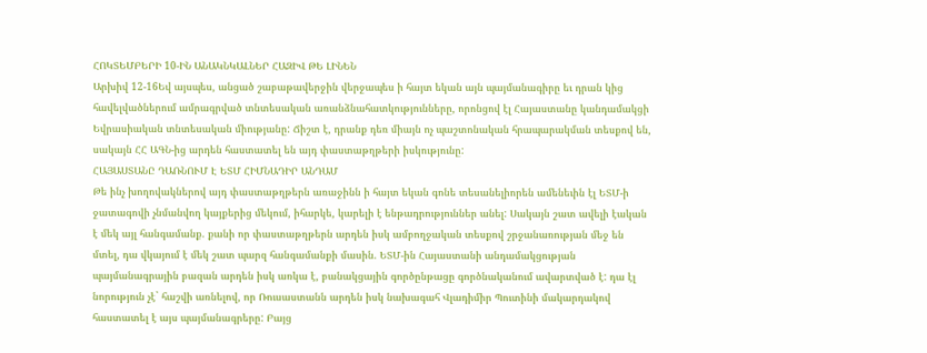ՀՈԿՏԵՄԲԵՐԻ 10-ԻՆ ԱՆԱԿՆԿԱԼՆԵՐ ՀԱԶԻՎ ԹԵ ԼԻՆԵՆ
Արխիվ 12-16Եվ այսպես, անցած շաբաթավերջին վերջապես ի հայտ եկան այն պայմանագիրը եւ դրան կից հավելվածներում ամրագրված տնտեսական առանձնահատկությունները, որոնցով էլ Հայաստանը կանդամակցի Եվրասիական տնտեսական միությանը: Ճիշտ է, դրանք դեռ միայն ոչ պաշտոնական հրապարակման տեսքով են, սակայն ՀՀ ԱԳՆ-ից արդեն հաստատել են այդ փաստաթղթերի իսկությունը:
ՀԱՅԱՍՏԱՆԸ ԴԱՌՆՈՒՄ Է ԵՏՄ ՀԻՄՆԱԴԻՐ ԱՆԴԱՄ
Թե ինչ խողովակներով այդ փաստաթղթերն առաջինն ի հայտ եկան գոնե տեսանելիորեն ամենեւին էլ ԵՏՄ-ի ջատագովի չնմանվող կայքերից մեկում, իհարկե, կարելի է ենթադրություններ անել: Սակայն շատ ավելի էական է մեկ այլ հանգամանք. քանի որ փաստաթղթերն արդեն իսկ ամբողջական տեսքով շրջանառության մեջ են մտել, դա վկայում է մեկ շատ պարզ հանգամանքի մասին. ԵՏՄ-ին Հայաստանի անդամակցության պայմանագրային բազան արդեն իսկ առկա է, բանակցային գործընթացը գործնականում ավարտված է: դա էլ նորություն չէ` հաշվի առնելով, որ Ռուսաստանն արդեն իսկ նախագահ Վլադիմիր Պուտինի մակարդակով հաստատել է այս պայմանագրերը: Բայց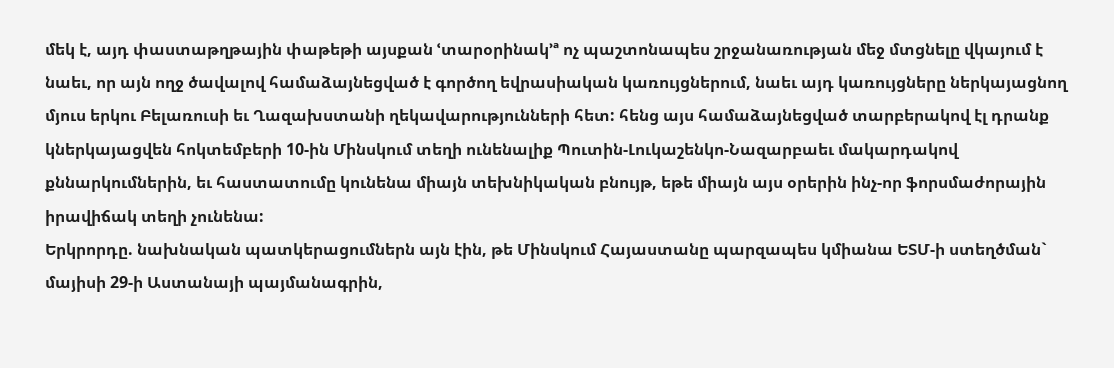մեկ է, այդ փաստաթղթային փաթեթի այսքան ՙտարօրինակ՚ª ոչ պաշտոնապես շրջանառության մեջ մտցնելը վկայում է նաեւ, որ այն ողջ ծավալով համաձայնեցված է գործող եվրասիական կառույցներում, նաեւ այդ կառույցները ներկայացնող մյուս երկու Բելառուսի եւ Ղազախստանի ղեկավարությունների հետ: հենց այս համաձայնեցված տարբերակով էլ դրանք կներկայացվեն հոկտեմբերի 10-ին Մինսկում տեղի ունենալիք Պուտին-Լուկաշենկո-Նազարբաեւ մակարդակով քննարկումներին, եւ հաստատումը կունենա միայն տեխնիկական բնույթ, եթե միայն այս օրերին ինչ-որ ֆորսմաժորային իրավիճակ տեղի չունենա:
Երկրորդը. նախնական պատկերացումներն այն էին, թե Մինսկում Հայաստանը պարզապես կմիանա ԵՏՄ-ի ստեղծման` մայիսի 29-ի Աստանայի պայմանագրին,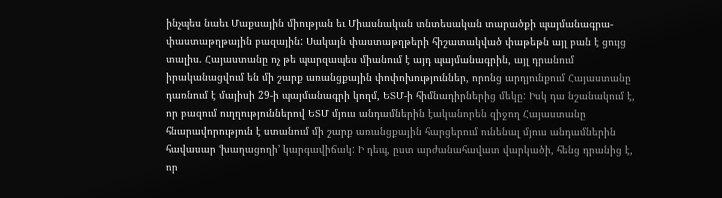ինչպես նաեւ Մաքսային միության եւ Միասնական տնտեսական տարածքի պայմանագրա-փաստաթղթային բազային: Սակայն փաստաթղթերի հիշատակված փաթեթն այլ բան է ցույց տալիս. Հայաստանը ոչ թե պարզապես միանում է այդ պայմանագրին, այլ դրանում իրականացվում են մի շարք առանցքային փոփոխություններ, որոնց արդյունքում Հայաստանը դառնում է մայիսի 29-ի պայմանագրի կողմ, ԵՏՄ-ի հիմնադիրներից մեկը: Իսկ դա նշանակում է, որ բազում ուղղություններով ԵՏՄ մյուս անդամներին էականորեն զիջող Հայաստանը հնարավորություն է ստանում մի շարք առանցքային հարցերում ունենալ մյուս անդամներին հավասար ՙխաղացողի՚ կարգավիճակ: Ի դեպ, ըստ արժանահավատ վարկածի, հենց դրանից է, որ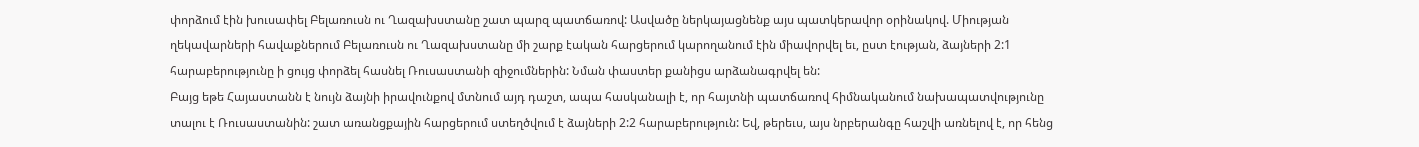փորձում էին խուսափել Բելառուսն ու Ղազախստանը շատ պարզ պատճառով: Ասվածը ներկայացնենք այս պատկերավոր օրինակով. Միության ղեկավարների հավաքներում Բելառուսն ու Ղազախստանը մի շարք էական հարցերում կարողանում էին միավորվել եւ, ըստ էության, ձայների 2:1 հարաբերությունը ի ցույց փորձել հասնել Ռուսաստանի զիջումներին: Նման փաստեր քանիցս արձանագրվել են:
Բայց եթե Հայաստանն է նույն ձայնի իրավունքով մտնում այդ դաշտ, ապա հասկանալի է, որ հայտնի պատճառով հիմնականում նախապատվությունը տալու է Ռուսաստանին: շատ առանցքային հարցերում ստեղծվում է ձայների 2:2 հարաբերություն: Եվ, թերեւս, այս նրբերանգը հաշվի առնելով է, որ հենց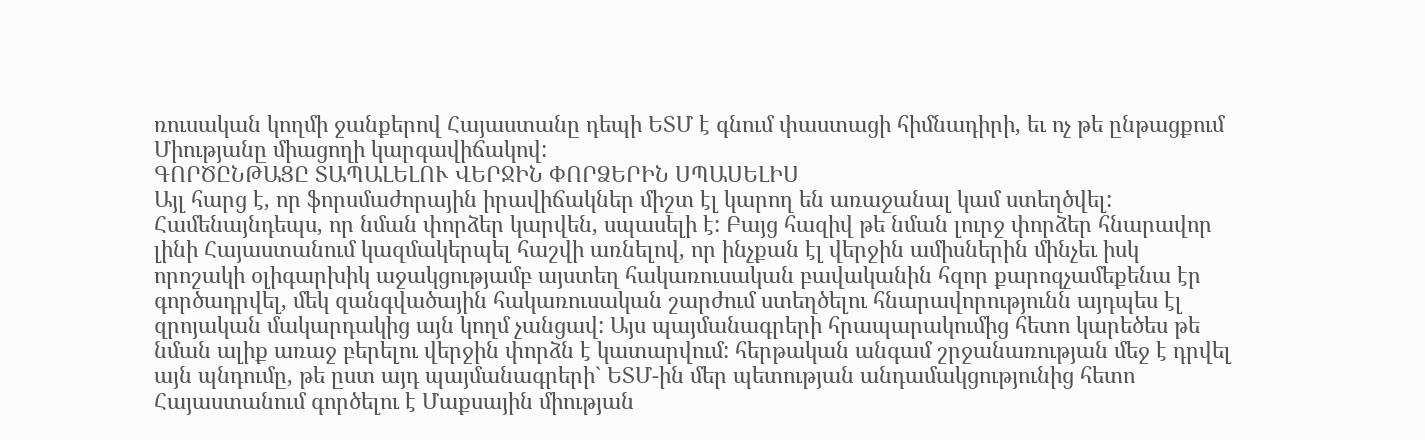ռուսական կողմի ջանքերով Հայաստանը դեպի ԵՏՄ է գնում փաստացի հիմնադիրի, եւ ոչ թե ընթացքում Միությանը միացողի կարգավիճակով:
ԳՈՐԾԸՆԹԱՑԸ ՏԱՊԱԼԵԼՈՒ ՎԵՐՋԻՆ ՓՈՐՁԵՐԻՆ ՍՊԱՍԵԼԻՍ
Այլ հարց է, որ ֆորսմաժորային իրավիճակներ միշտ էլ կարող են առաջանալ կամ ստեղծվել: Համենայնդեպս, որ նման փորձեր կարվեն, սպասելի է: Բայց հազիվ թե նման լուրջ փորձեր հնարավոր լինի Հայաստանում կազմակերպել հաշվի առնելով, որ ինչքան էլ վերջին ամիսներին մինչեւ իսկ որոշակի օլիգարխիկ աջակցությամբ այստեղ հակառուսական բավականին հզոր քարոզչամեքենա էր գործադրվել, մեկ զանգվածային հակառուսական շարժում ստեղծելու հնարավորությունն այդպես էլ զրոյական մակարդակից այն կողմ չանցավ: Այս պայմանագրերի հրապարակումից հետո կարեծես թե նման ալիք առաջ բերելու վերջին փորձն է կատարվում: հերթական անգամ շրջանառության մեջ է դրվել այն պնդումը, թե ըստ այդ պայմանագրերի` ԵՏՄ-ին մեր պետության անդամակցությունից հետո Հայաստանում գործելու է Մաքսային միության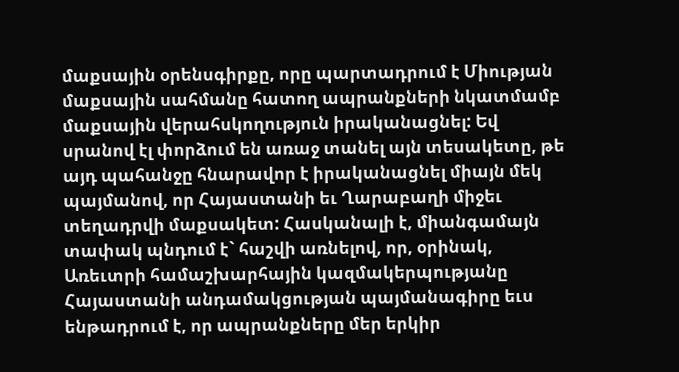մաքսային օրենսգիրքը, որը պարտադրում է Միության մաքսային սահմանը հատող ապրանքների նկատմամբ մաքսային վերահսկողություն իրականացնել: Եվ սրանով էլ փորձում են առաջ տանել այն տեսակետը, թե այդ պահանջը հնարավոր է իրականացնել միայն մեկ պայմանով, որ Հայաստանի եւ Ղարաբաղի միջեւ տեղադրվի մաքսակետ: Հասկանալի է, միանգամայն տափակ պնդում է` հաշվի առնելով, որ, օրինակ, Առեւտրի համաշխարհային կազմակերպությանը Հայաստանի անդամակցության պայմանագիրը եւս ենթադրում է, որ ապրանքները մեր երկիր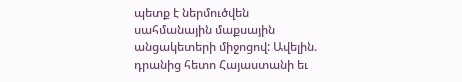պետք է ներմուծվեն սահմանային մաքսային անցակետերի միջոցով: Ավելին. դրանից հետո Հայաստանի եւ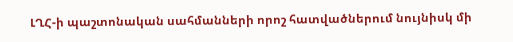ԼՂՀ-ի պաշտոնական սահմանների որոշ հատվածներում նույնիսկ մի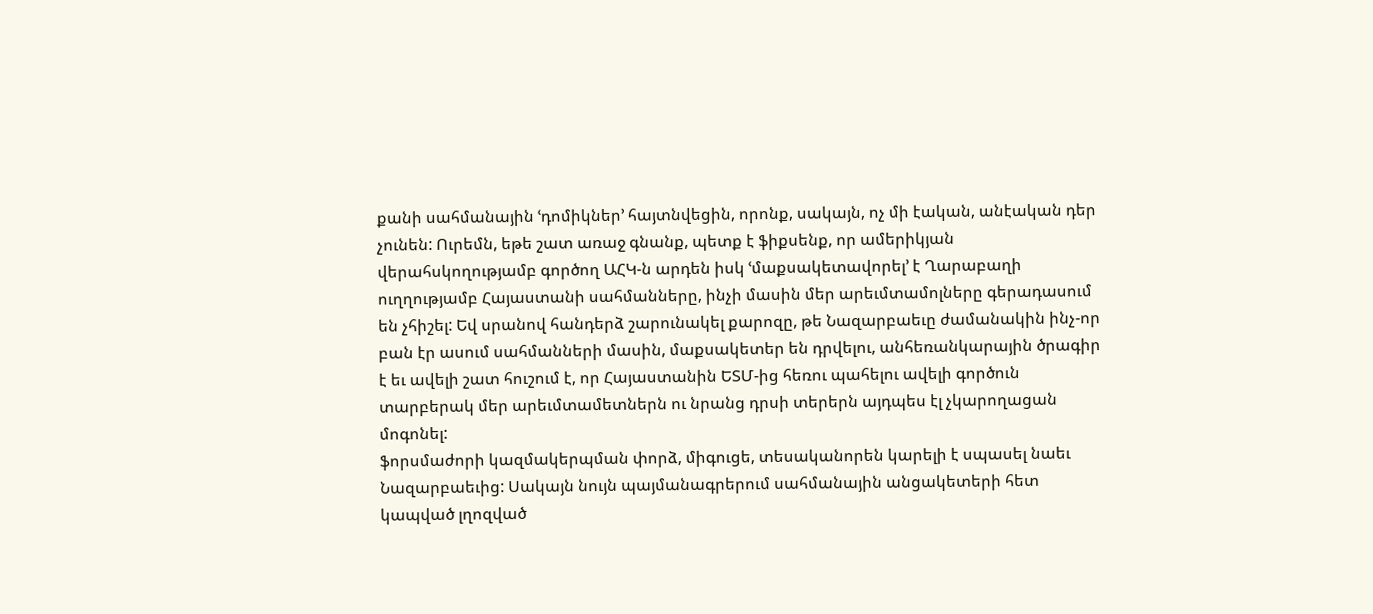քանի սահմանային ՙդոմիկներ՚ հայտնվեցին, որոնք, սակայն, ոչ մի էական, անէական դեր չունեն: Ուրեմն, եթե շատ առաջ գնանք, պետք է ֆիքսենք, որ ամերիկյան վերահսկողությամբ գործող ԱՀԿ-ն արդեն իսկ ՙմաքսակետավորել՚ է Ղարաբաղի ուղղությամբ Հայաստանի սահմանները, ինչի մասին մեր արեւմտամոլները գերադասում են չհիշել: Եվ սրանով հանդերձ շարունակել քարոզը, թե Նազարբաեւը ժամանակին ինչ-որ բան էր ասում սահմանների մասին, մաքսակետեր են դրվելու, անհեռանկարային ծրագիր է եւ ավելի շատ հուշում է, որ Հայաստանին ԵՏՄ-ից հեռու պահելու ավելի գործուն տարբերակ մեր արեւմտամետներն ու նրանց դրսի տերերն այդպես էլ չկարողացան մոգոնել:
ֆորսմաժորի կազմակերպման փորձ, միգուցե, տեսականորեն կարելի է սպասել նաեւ Նազարբաեւից: Սակայն նույն պայմանագրերում սահմանային անցակետերի հետ կապված լղոզված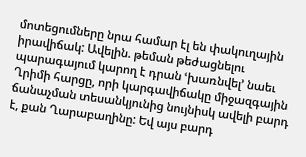մոտեցումները նրա համար էլ են փակուղային իրավիճակ: Ավելին. թեման թեժացնելու պարագայում կարող է դրան ՙխառնվել՚ նաեւ Ղրիմի հարցը, որի կարգավիճակը միջազգային ճանաչման տեսանկյունից նույնիսկ ավելի բարդ է, քան Ղարաբաղինը: Եվ այս բարդ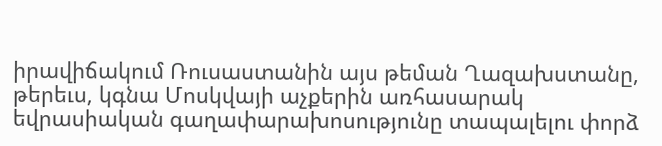իրավիճակում Ռուսաստանին այս թեման Ղազախստանը, թերեւս, կգնա Մոսկվայի աչքերին առհասարակ եվրասիական գաղափարախոսությունը տապալելու փորձ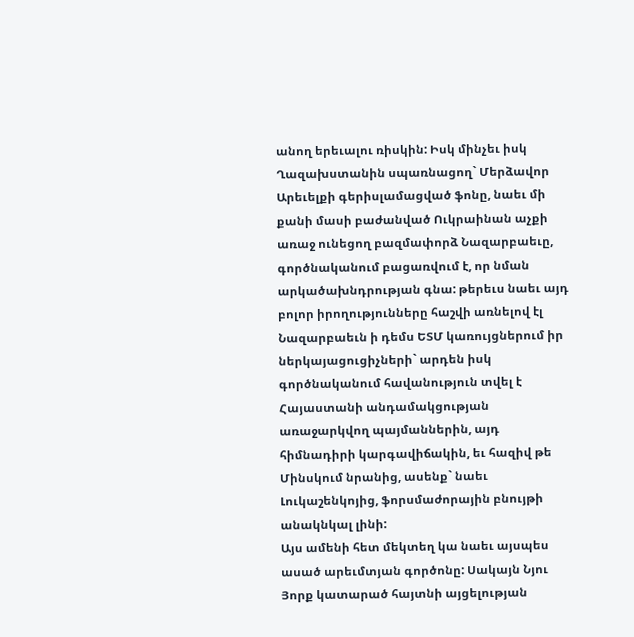անող երեւալու ռիսկին: Իսկ մինչեւ իսկ Ղազախստանին սպառնացող` Մերձավոր Արեւելքի գերիսլամացված ֆոնը, նաեւ մի քանի մասի բաժանված Ուկրաինան աչքի առաջ ունեցող բազմափորձ Նազարբաեւը, գործնականում բացառվում է, որ նման արկածախնդրության գնա: թերեւս նաեւ այդ բոլոր իրողությունները հաշվի առնելով էլ Նազարբաեւն ի դեմս ԵՏՄ կառույցներում իր ներկայացուցիչների` արդեն իսկ գործնականում հավանություն տվել է Հայաստանի անդամակցության առաջարկվող պայմաններին, այդ հիմնադիրի կարգավիճակին, եւ հազիվ թե Մինսկում նրանից, ասենք` նաեւ Լուկաշենկոյից, ֆորսմաժորային բնույթի անակնկալ լինի:
Այս ամենի հետ մեկտեղ կա նաեւ այսպես ասած արեւմտյան գործոնը: Սակայն Նյու Յորք կատարած հայտնի այցելության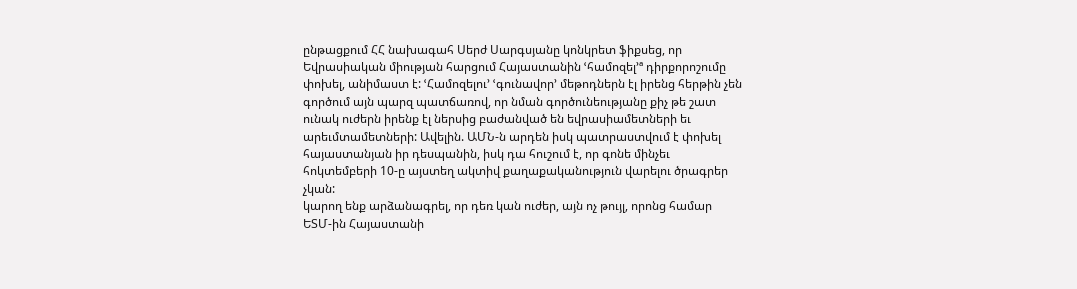ընթացքում ՀՀ նախագահ Սերժ Սարգսյանը կոնկրետ ֆիքսեց, որ Եվրասիական միության հարցում Հայաստանին ՙհամոզել՚ª դիրքորոշումը փոխել, անիմաստ է: ՙՀամոզելու՚ ՙգունավոր՚ մեթոդներն էլ իրենց հերթին չեն գործում այն պարզ պատճառով, որ նման գործունեությանը քիչ թե շատ ունակ ուժերն իրենք էլ ներսից բաժանված են եվրասիամետների եւ արեւմտամետների: Ավելին. ԱՄՆ-ն արդեն իսկ պատրաստվում է փոխել հայաստանյան իր դեսպանին, իսկ դա հուշում է, որ գոնե մինչեւ հոկտեմբերի 10-ը այստեղ ակտիվ քաղաքականություն վարելու ծրագրեր չկան:
կարող ենք արձանագրել, որ դեռ կան ուժեր, այն ոչ թույլ, որոնց համար ԵՏՄ-ին Հայաստանի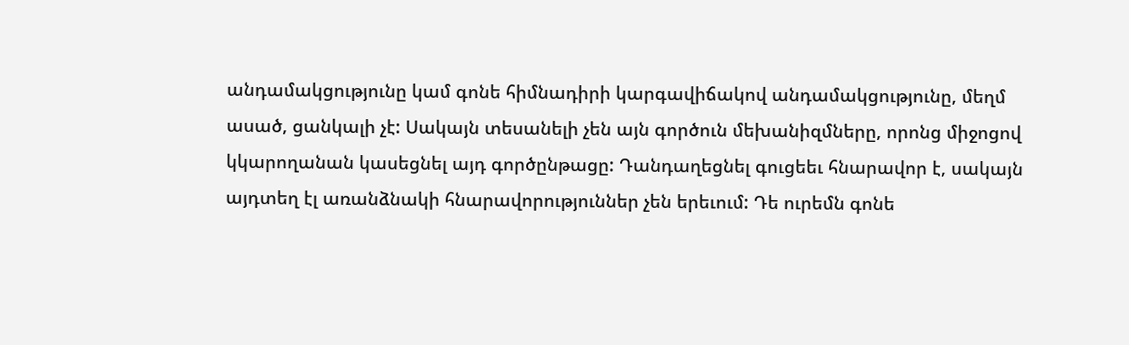անդամակցությունը կամ գոնե հիմնադիրի կարգավիճակով անդամակցությունը, մեղմ ասած, ցանկալի չէ: Սակայն տեսանելի չեն այն գործուն մեխանիզմները, որոնց միջոցով կկարողանան կասեցնել այդ գործընթացը: Դանդաղեցնել գուցեեւ հնարավոր է, սակայն այդտեղ էլ առանձնակի հնարավորություններ չեն երեւում: Դե ուրեմն գոնե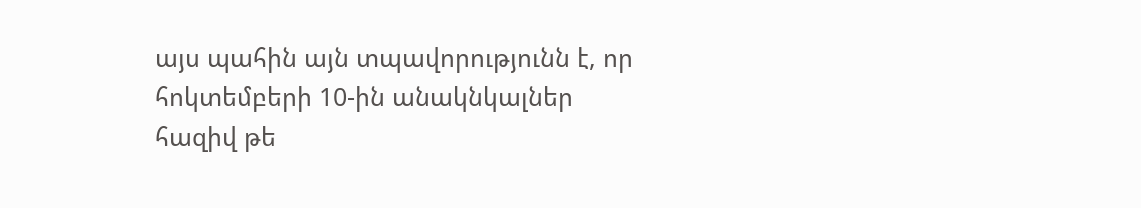այս պահին այն տպավորությունն է, որ հոկտեմբերի 10-ին անակնկալներ հազիվ թե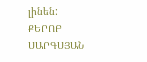լինեն:
ՔԵՐՈԲ ՍԱՐԳՍՅԱՆ